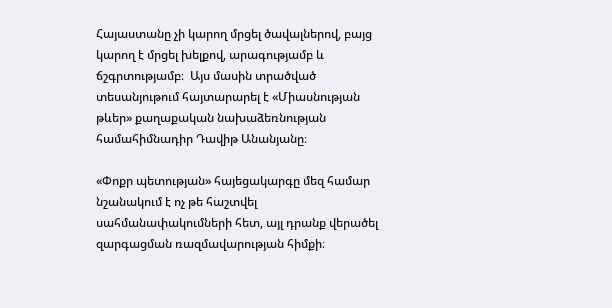Հայաստանը չի կարող մրցել ծավալներով, բայց կարող է մրցել խելքով, արագությամբ և ճշգրտությամբ։  Այս մասին տրածված տեսանյութում հայտարարել է «Միասնության թևեր» քաղաքական նախաձեռնության համահիմնադիր Դավիթ Անանյանը։

«Փոքր պետության» հայեցակարգը մեզ համար նշանակում է ոչ թե հաշտվել սահմանափակումների հետ, այլ դրանք վերածել զարգացման ռազմավարության հիմքի։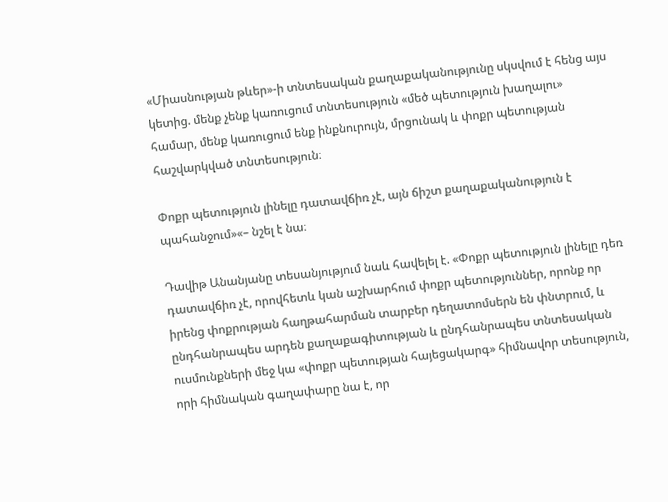«Միասնության թևեր»-ի տնտեսական քաղաքականությունը սկսվում է հենց այս կետից. մենք չենք կառուցում տնտեսություն «մեծ պետություն խաղալու» համար, մենք կառուցում ենք ինքնուրույն, մրցունակ և փոքր պետության հաշվարկված տնտեսություն։

Փոքր պետություն լինելը դատավճիռ չէ, այն ճիշտ քաղաքականություն է պահանջում»«– նշել է նա։

Դավիթ Անանյանը տեսանյությում նաև հավելել է. «Փոքր պետություն լինելը դեռ դատավճիռ չէ, որովհետև կան աշխարհում փոքր պետություններ, որոնք որ իրենց փոքրության հաղթահարման տարբեր դեղատոմսերն են փնտրում, և ընդհանրապես արդեն քաղաքագիտության և ընդհանրապես տնտեսական ուսմունքների մեջ կա «փոքր պետության հայեցակարգ» հիմնավոր տեսություն, որի հիմնական գաղափարը նա է, որ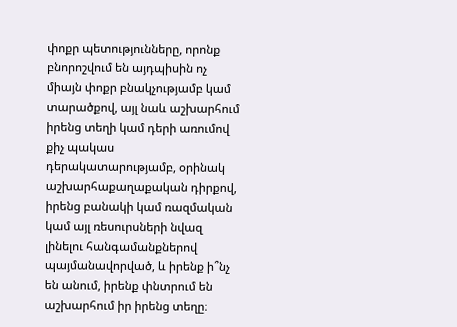փոքր պետությունները, որոնք բնորոշվում են այդպիսին ոչ միայն փոքր բնակչությամբ կամ տարածքով, այլ նաև աշխարհում իրենց տեղի կամ դերի առումով քիչ պակաս դերակատարությամբ, օրինակ աշխարհաքաղաքական դիրքով, իրենց բանակի կամ ռազմական կամ այլ ռեսուրսների նվազ լինելու հանգամանքներով պայմանավորված, և իրենք ի՞նչ են անում, իրենք փնտրում են աշխարհում իր իրենց տեղը։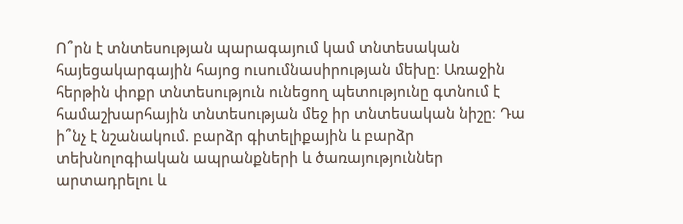Ո՞րն է տնտեսության պարագայում կամ տնտեսական հայեցակարգային հայոց ուսումնասիրության մեխը։ Առաջին հերթին փոքր տնտեսություն ունեցող պետությունը գտնում է համաշխարհային տնտեսության մեջ իր տնտեսական նիշը։ Դա ի՞նչ է նշանակում. բարձր գիտելիքային և բարձր տեխնոլոգիական ապրանքների և ծառայություններ արտադրելու և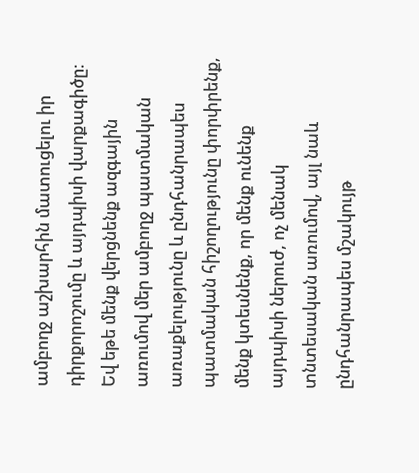ամբողջ աշխարհին մատուցելու իր դիրքորոշումը և այդպիսի վարքագիծը։ Եվ եթե մենք վերցնենք ազգային առումով մեր ամբողջ պատմական առաքելությունը և ընդհանրապես պատմական հիշողությունը փորփրենք, մենք կտեսնենք, որ մենք ունենք այդպիսի ներուժ, ոչ մենակ տնտեսական առումով, այլ նաև ընդհանրապես մշակույթ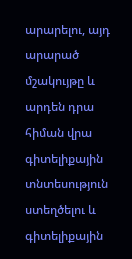արարելու, այդ արարած մշակույթը և արդեն դրա հիման վրա գիտելիքային տնտեսություն ստեղծելու և գիտելիքային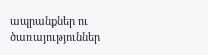ապրանքներ ու ծառայություններ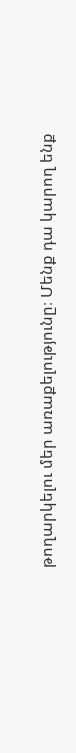թողարկելու մեր առաքելությունը։ Մենք դա կարող ենք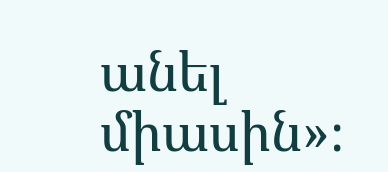անել միասին»։